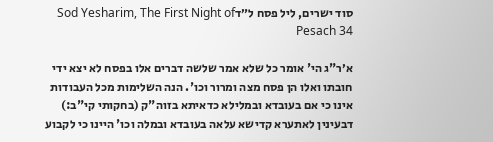סוד ישרים, ליל פסח ל״דSod Yesharim, The First Night of Pesach 34

א׳ר"ג הי' אומר כל שלא אמר שלשה דברים אלו בפסח לא יצא ידי חובתו ואלו הן פסח מצה ומרור וכו'. הנה השלימות מכל העבודות אינו כי אם בעובדא ובמלילא כדאיתא בזוה"ק (בחקותי קי"ב:) דבעינין לאתערא קדישא עלאה בעובדא ובמלה וכו' היינו כי לקבוע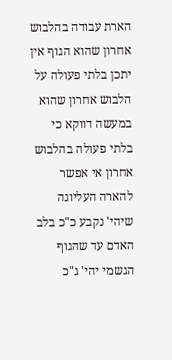הארת עבודה בהלבוש אחרון שהוא הגוף אין יתכן בלתי פעולה על הלבוש אחרון שהוא במעשה דווקא כי בלתי פעולה בהלבוש אחרון אי אפשר להארה העליונה שיהי' נקבע כ"כ בלב האדם עד שהגוף הגשמי יהי' ג"כ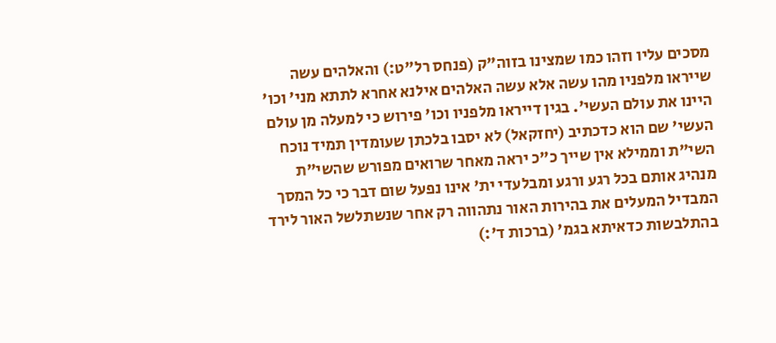מסכים עליו וזהו כמו שמצינו בזוה"ק (פנחס רל"ט:) והאלהים עשה שייראו מלפניו מהו עשה אלא עשה האלהים אילנא אחרא לתתא מני' וכו' היינו את עולם העשי'. בגין דייראו מלפניו וכו' פירוש כי למעלה מן עולם העשי' שם הוא כדכתיב (יחזקאל) לא יסבו בלכתן שעומדין תמיד נוכח השי"ת וממילא אין שייך כ"כ יראה מאחר שרואים מפורש שהשי"ת מנהיג אותם בכל רגע ורגע ומבלעדי ית' אינו נפעל שום דבר כי כל המסך המבדיל המעלים את בהירות האור נתהווה רק אחר שנשתלשל האור לירד בהתלבשות כדאיתא בגמ' (ברכות ד':)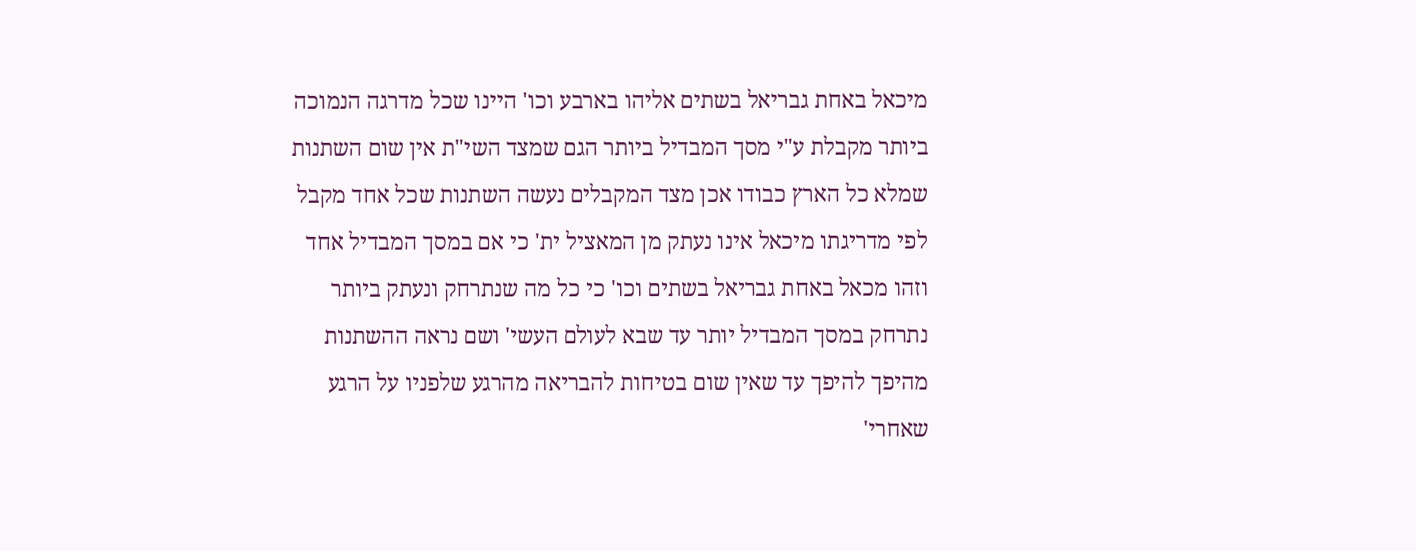מיכאל באחת גבריאל בשתים אליהו בארבע וכו' היינו שכל מדרגה הנמוכה ביותר מקבלת ע"י מסך המבדיל ביותר הגם שמצד השי"ת אין שום השתנות שמלא כל הארץ כבודו אכן מצד המקבלים נעשה השתנות שכל אחד מקבל לפי מדריגתו מיכאל אינו נעתק מן המאציל ית' כי אם במסך המבדיל אחד וזהו מכאל באחת גבריאל בשתים וכו' כי כל מה שנתרחק ונעתק ביותר נתרחק במסך המבדיל יותר עד שבא לעולם העשי' ושם נראה ההשתנות מהיפך להיפך עד שאין שום בטיחות להבריאה מהרגע שלפניו על הרגע שאחרי'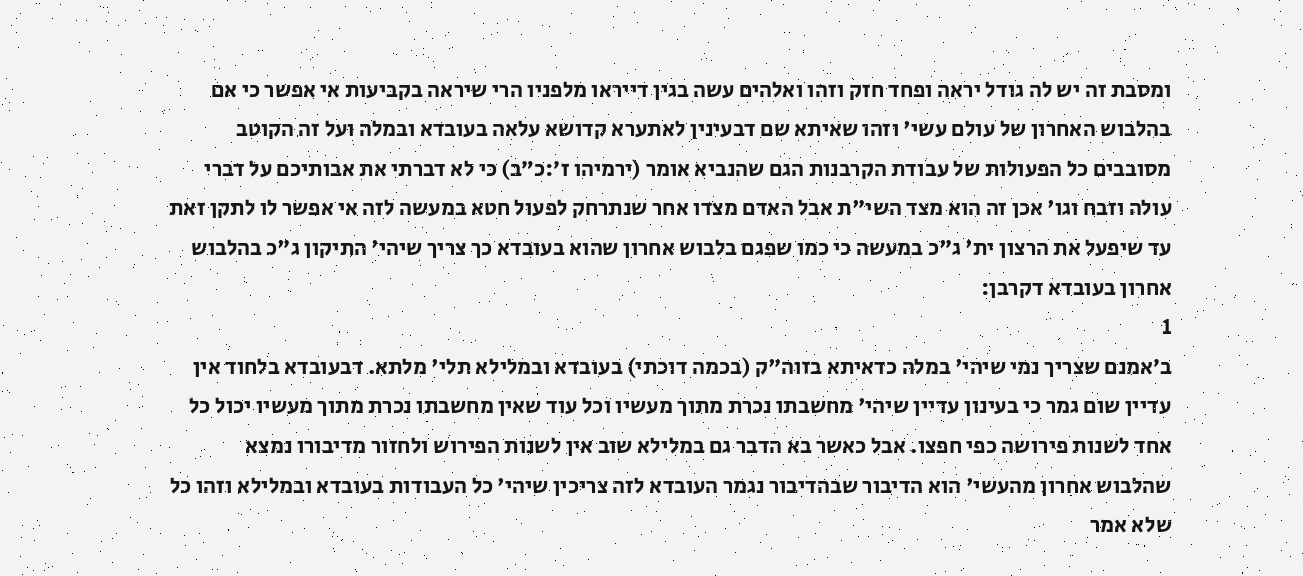ומסבת זה יש לה גודל יראה ופחד חזק וזהו ואלהים עשה בגין דייראו מלפניו הרי שיראה בקביעות אי אפשר כי אם בהלבוש האחרון של עולם עשי' וזהו שאיתא שם דבעינין לאתערא קדושא עלאה בעובדא ובמלה ועל זה הקוטב מסובבים כל הפעולות של עבודת הקרבנות הגם שהנביא אומר (ירמיהו ז׳:כ״ב) כי לא דברתי את אבותיכם על דברי עולה וזבח וגו' אכן זה הוא מצד השי"ת אבל האדם מצדו אחר שנתרחק לפעול חטא במעשה לזה אי אפשר לו לתקן זאת עד שיפעל את הרצון ית' ג"כ במעשה כי כמו שפגם בלבוש אחרון שהוא בעובדא כך צריך שיהי' התיקון ג"כ בהלבוש אחרון בעובדא דקרבן:
1
ב׳אמנם שצריך נמי שיהי' במלה כדאיתא בזוה"ק (בכמה דוכתי) בעובדא ובמלילא תלי' מלתא. דבעובדא בלחוד אין עדיין שום גמר כי בעינון עדיין שיהי' מחשבתו נכרת מתוך מעשיו וכל עוד שאין מחשבתו נכרת מתוך מעשיו יכול כל אחד לשנות פירושה כפי חפצו. אבל כאשר בא הדבר גם במלילא שוב אין לשנות הפירוש ולחזור מדיבורו נמצא שהלבוש אחרון מהעשי' הוא הדיבור שבהדיבור נגמר העובדא לזה צריכין שיהי' כל העבודות בעובדא ובמלילא וזהו כל שלא אמר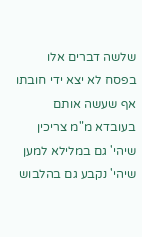שלשה דברים אלו בפסח לא יצא ידי חובתו אף שעשה אותם בעובדא מ"מ צריכין שיהי' גם במלילא למען שיהי' נקבע גם בהלבוש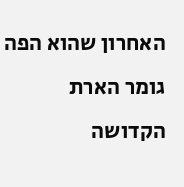האחרון שהוא הפה גומר הארת הקדושה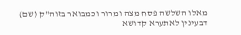מאלו השלשה פסח מצה ומרור וכמבואר בזוה"ק (שם) דבעינין לאתערא קדושא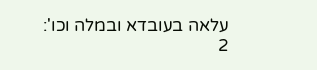עלאה בעובדא ובמלה וכו':
2